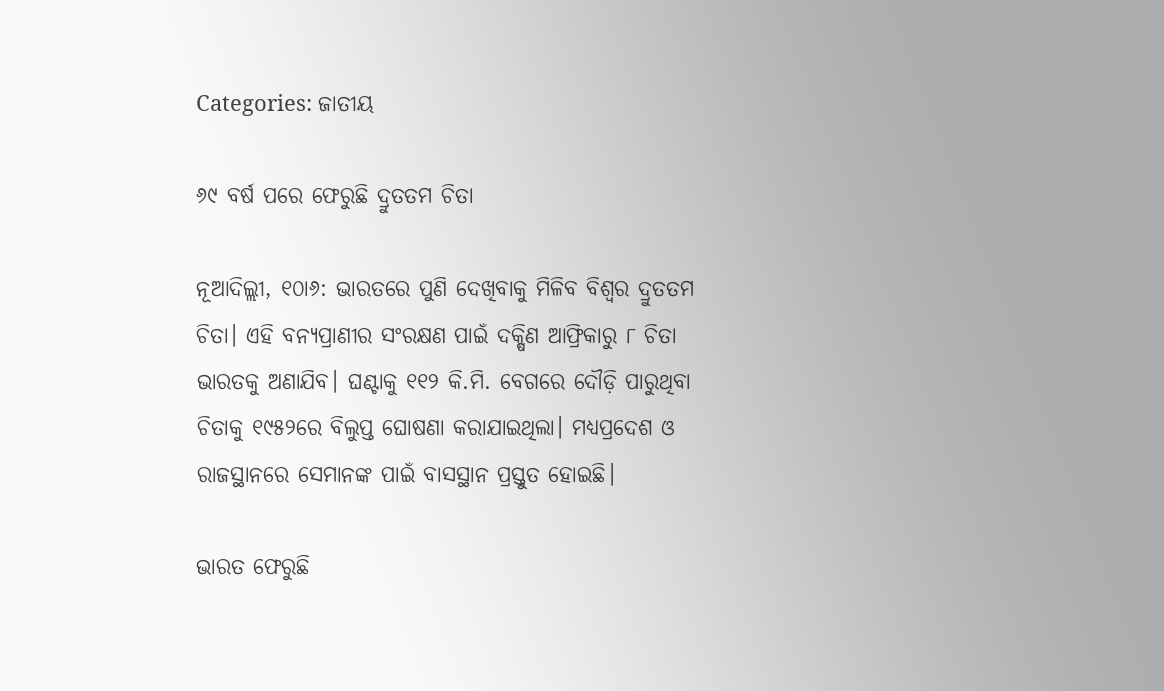Categories: ଜାତୀୟ

୬୯ ବର୍ଷ ପରେ ଫେରୁଛି ଦ୍ରୁତତମ ଚିତା

ନୂଆଦିଲ୍ଲୀ, ୧୦ା୬: ଭାରତରେ ପୁଣି ଦେଖିବାକୁ ମିଳିବ ବିଶ୍ୱର ଦ୍ରୁତତମ ଚିତା। ଏହି ବନ୍ୟପ୍ରାଣୀର ସଂରକ୍ଷଣ ପାଇଁ ଦକ୍ଷିଣ ଆଫ୍ରିକାରୁ ୮ ଚିତା ଭାରତକୁ ଅଣାଯିବ। ଘଣ୍ଟାକୁ ୧୧୨ କି.ମି. ବେଗରେ ଦୌଡ଼ି ପାରୁଥିବା ଚିତାକୁ ୧୯୫୨ରେ ବିଲୁପ୍ତ ଘୋଷଣା କରାଯାଇଥିଲା। ମଧ୍ୟପ୍ରଦେଶ ଓ ରାଜସ୍ଥାନରେ ସେମାନଙ୍କ ପାଇଁ ବାସସ୍ଥାନ ପ୍ରସ୍ତୁତ ହୋଇଛି।

ଭାରତ ଫେରୁଛି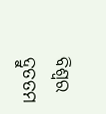ବିଶ୍ୱର ଦ୍ରୁତତମ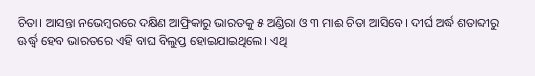ଚିତା। ଆସନ୍ତା ନଭେମ୍ବରରେ ଦକ୍ଷିଣ ଆଫ୍ରିକାରୁ ଭାରତକୁ ୫ ଅଣ୍ଡିରା ଓ ୩ ମାଈ ଚିତା ଆସିବେ। ଦୀର୍ଘ ଅର୍ଦ୍ଧ ଶତାବ୍ଦୀରୁ ଊର୍ଦ୍ଧ୍ୱ ହେବ ଭାରତରେ ଏହି ବାଘ ବିଲୁପ୍ତ ହୋଇଯାଇଥିଲେ। ଏଥି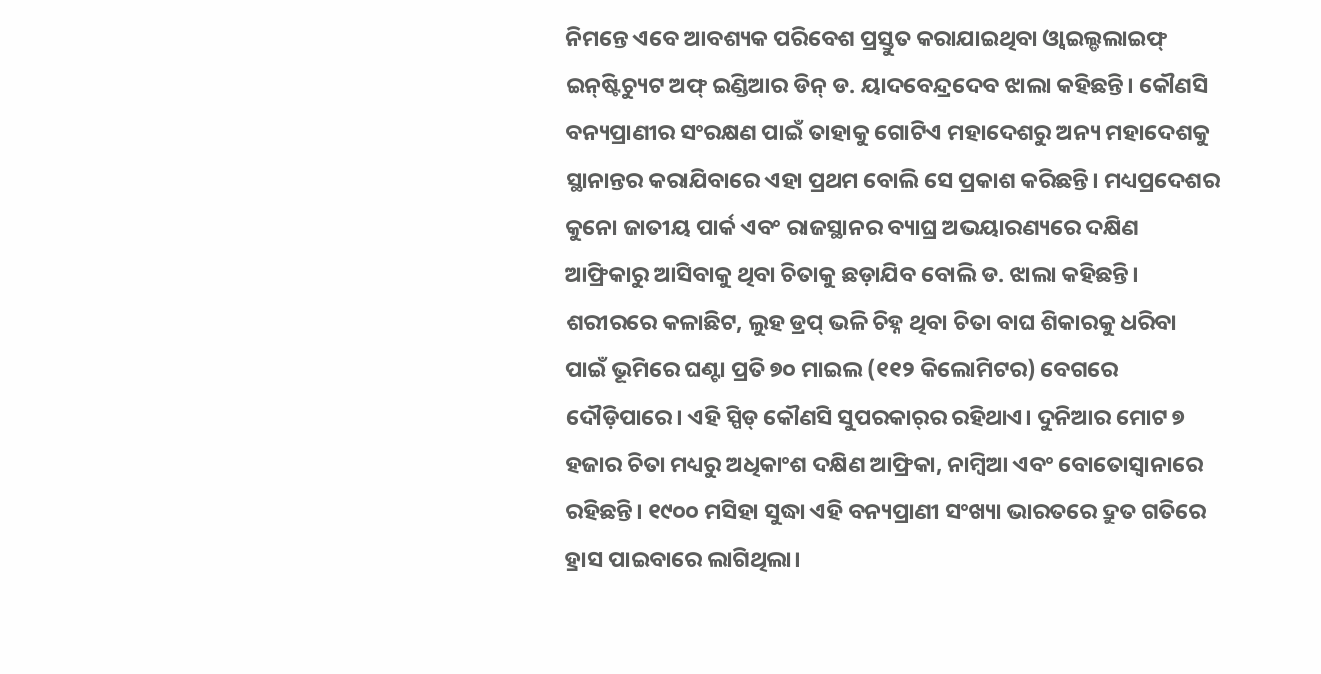ନିମନ୍ତେ ଏବେ ଆବଶ୍ୟକ ପରିବେଶ ପ୍ରସ୍ତୁତ କରାଯାଇଥିବା ଓ୍ବାଇଲ୍ଡଲାଇଫ୍‌ ଇନ୍‌ଷ୍ଟିଚ୍ୟୁଟ ଅଫ୍‌ ଇଣ୍ଡିଆର ଡିନ୍‌ ଡ. ୟାଦବେନ୍ଦ୍ରଦେବ ଝାଲା କହିଛନ୍ତି। କୌଣସି ବନ୍ୟପ୍ରାଣୀର ସଂରକ୍ଷଣ ପାଇଁ ତାହାକୁ ଗୋଟିଏ ମହାଦେଶରୁ ଅନ୍ୟ ମହାଦେଶକୁ ସ୍ଥାନାନ୍ତର କରାଯିବାରେ ଏହା ପ୍ରଥମ ବୋଲି ସେ ପ୍ରକାଶ କରିଛନ୍ତି। ମଧ୍ୟପ୍ରଦେଶର କୁନୋ ଜାତୀୟ ପାର୍କ ଏବଂ ରାଜସ୍ଥାନର ବ୍ୟାଘ୍ର ଅଭୟାରଣ୍ୟରେ ଦକ୍ଷିଣ ଆଫ୍ରିକାରୁ ଆସିବାକୁ ଥିବା ଚିତାକୁ ଛଡ଼ାଯିବ ବୋଲି ଡ. ଝାଲା କହିଛନ୍ତି।
ଶରୀରରେ କଳାଛିଟ, ଲୁହ ଡ୍ରପ୍‌ ଭଳି ଚିହ୍ନ ଥିବା ଚିତା ବାଘ ଶିକାରକୁ ଧରିବା ପାଇଁ ଭୂମିରେ ଘଣ୍ଟା ପ୍ରତି ୭୦ ମାଇଲ (୧୧୨ କିଲୋମିଟର) ବେଗରେ ଦୌଡ଼ିପାରେ। ଏହି ସ୍ପିଡ୍‌ କୌଣସି ସୁପରକାର୍‌ର ରହିଥାଏ। ଦୁନିଆର ମୋଟ ୭ ହଜାର ଚିତା ମଧ୍ୟରୁ ଅଧିକାଂଶ ଦକ୍ଷିଣ ଆଫ୍ରିକା, ନାମ୍ବିଆ ଏବଂ ବୋତୋସ୍ବାନାରେ ରହିଛନ୍ତି। ୧୯୦୦ ମସିହା ସୁଦ୍ଧା ଏହି ବନ୍ୟପ୍ରାଣୀ ସଂଖ୍ୟା ଭାରତରେ ଦ୍ରୁତ ଗତିରେ ହ୍ରାସ ପାଇବାରେ ଲାଗିଥିଲା।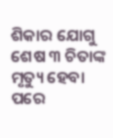ଶିକାର ଯୋଗୁ ଶେଷ ୩ ଚିତାଙ୍କ ମୃତ୍ୟୁ ହେବା ପରେ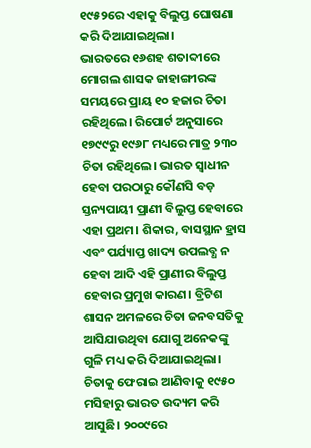୧୯୫୨ରେ ଏହାକୁ ବିଲୁପ୍ତ ଘୋଷଣା କରି ଦିଆଯାଇଥିଲା।
ଭାରତରେ ୧୬ଶହ ଶତାବ୍ଦୀରେ ମୋଗଲ ଶାସକ ଜାହାଙ୍ଗୀରଙ୍କ ସମୟରେ ପ୍ରାୟ ୧୦ ହଜାର ଚିତା ରହିଥିଲେ। ରିପୋର୍ଟ ଅନୁସାରେ ୧୭୯୯ରୁ ୧୯୬୮ ମଧ୍ୟରେ ମାତ୍ର ୨୩୦ ଚିତା ରହିଥିଲେ। ଭାରତ ସ୍ବାଧୀନ ହେବା ପରଠାରୁ କୌଣସି ବଡ଼ ସ୍ତନ୍ୟପାୟୀ ପ୍ରାଣୀ ବିଲୁପ୍ତ ହେବାରେ ଏହା ପ୍ରଥମ। ଶିକାର, ବାସସ୍ଥାନ ହ୍ରାସ ଏବଂ ପର୍ଯ୍ୟାପ୍ତ ଖାଦ୍ୟ ଉପଲବ୍ଧ ନ ହେବା ଆଦି ଏହି ପ୍ରାଣୀର ବିଲୁପ୍ତ ହେବାର ପ୍ରମୁଖ କାରଣ। ବ୍ରିଟିଶ ଶାସନ ଅମଳରେ ଚିତା ଜନବସତିକୁ ଆସିଯାଉଥିବା ଯୋଗୁ ଅନେକଙ୍କୁ ଗୁଳି ମଧ୍ୟ କରି ଦିଆଯାଇଥିଲା। ଚିତାକୁ ଫେରାଇ ଆଣିବାକୁ ୧୯୫୦ ମସିହାରୁ ଭାରତ ଉଦ୍ୟମ କରି ଆସୁଛି। ୨୦୦୯ରେ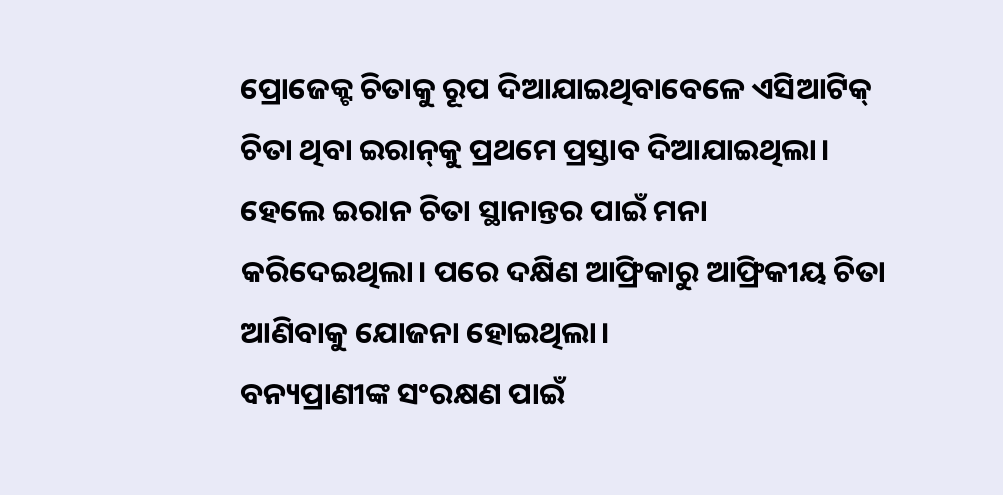ପ୍ରୋଜେକ୍ଟ ଚିତାକୁ ରୂପ ଦିଆଯାଇଥିବାବେଳେ ଏସିଆଟିକ୍‌ ଚିତା ଥିବା ଇରାନ୍‌କୁ ପ୍ରଥମେ ପ୍ରସ୍ତାବ ଦିଆଯାଇଥିଲା। ହେଲେ ଇରାନ ଚିତା ସ୍ଥାନାନ୍ତର ପାଇଁ ମନା କରିଦେଇଥିଲା। ପରେ ଦକ୍ଷିଣ ଆଫ୍ରିକାରୁ ଆଫ୍ରିକୀୟ ଚିତା ଆଣିବାକୁ ଯୋଜନା ହୋଇଥିଲା।
ବନ୍ୟପ୍ରାଣୀଙ୍କ ସଂରକ୍ଷଣ ପାଇଁ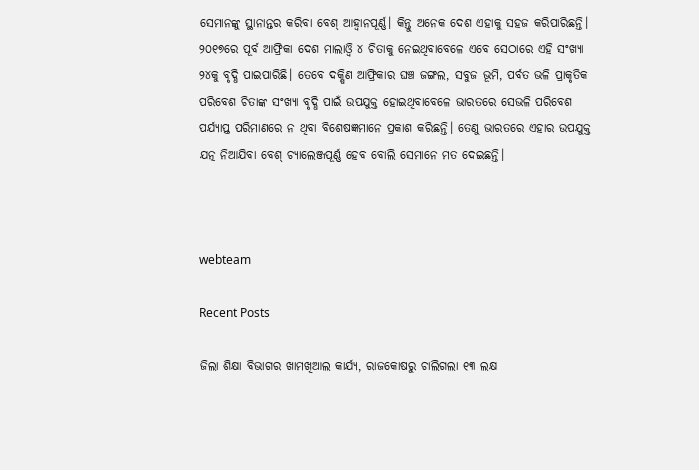ସେମାନଙ୍କୁ ସ୍ଥାନାନ୍ତର କରିବା ବେଶ୍‌ ଆହ୍ବାନପୂର୍ଣ୍ଣ। କିନ୍ତୁ ଅନେକ ଦେଶ ଏହାକୁ ସହଜ କରିପାରିଛନ୍ତି। ୨୦୧୭ରେ ପୂର୍ବ ଆଫ୍ରିକା ଦେଶ ମାଲାଓ୍ବି ୪ ଚିତାକୁ ନେଇଥିବାବେଳେ ଏବେ ସେଠାରେ ଏହି ସଂଖ୍ୟା ୨୪କୁ ବୃଦ୍ଧି ପାଇପାରିଛି। ତେବେ ଦକ୍ଷିଣ ଆଫ୍ରିକାର ଘଞ୍ଚ ଜଙ୍ଗଲ, ସବୁଜ ଭୂମି, ପର୍ବତ ଭଳି ପ୍ରାକୃତିକ ପରିବେଶ ଚିତାଙ୍କ ସଂଖ୍ୟା ବୃଦ୍ଧି ପାଇଁ ଉପଯୁକ୍ତ ହୋଇଥିବାବେଳେ ଭାରତରେ ସେଭଳି ପରିବେଶ ପର୍ଯ୍ୟାପ୍ତ ପରିମାଣରେ ନ ଥିବା ବିଶେଷଜ୍ଞମାନେ ପ୍ରକାଶ କରିଛନ୍ତି। ତେଣୁ ଭାରତରେ ଏହାର ଉପଯୁକ୍ତ ଯତ୍ନ ନିଆଯିବା ବେଶ୍‌ ଚ୍ୟାଲେଞ୍ଜପୂର୍ଣ୍ଣ ହେବ ବୋଲି ସେମାନେ ମତ ଦେଇଛନ୍ତି।



webteam

Recent Posts

ଜିଲା ଶିକ୍ଷା ବିଭାଗର ଖାମଖିଆଲ କାର୍ଯ୍ୟ, ରାଜକୋଷରୁ ଚାଲିଗଲା ୧୩ ଲକ୍ଷ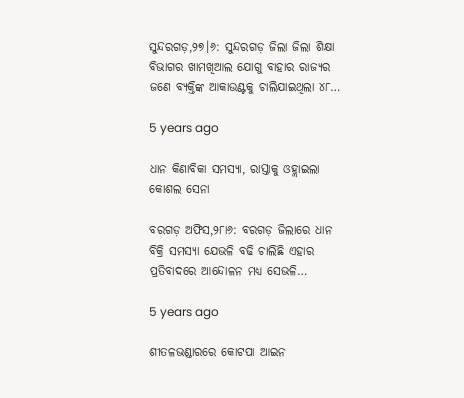ସୁନ୍ଦରଗଡ଼,୨୭।୬: ସୁନ୍ଦରଗଡ଼ ଜିଲା ଜିଲା ଶିକ୍ଷା ବିଭାଗର ଖାମଖିଆଲ ଯୋଗୁ ବାହାର ରାଜ୍ୟର ଜଣେ ବ୍ୟକ୍ତିଙ୍କ ଆକାଉଣ୍ଟକୁ ଚାଲିଯାଇଥିଲା ୪୮…

5 years ago

ଧାନ କିଣାବିକା ସମସ୍ୟା, ରାସ୍ତାକୁ ଓହ୍ଲାଇଲା କୋଶଲ ସେନା

ବରଗଡ଼ ଅଫିସ,୨୮ା୬: ବରଗଡ଼ ଜିଲାରେ ଧାନ ବିକ୍ରି ସମସ୍ୟା ଯେଭଳି ବଢି ଚାଲିଛି ଏହାର ପ୍ରତିବାଦରେ ଆନ୍ଦୋଳନ ମଧ୍ୟ ସେଭଳି…

5 years ago

ଶୀତଳଭଣ୍ଡାରରେ କୋଟପା ଆଇନ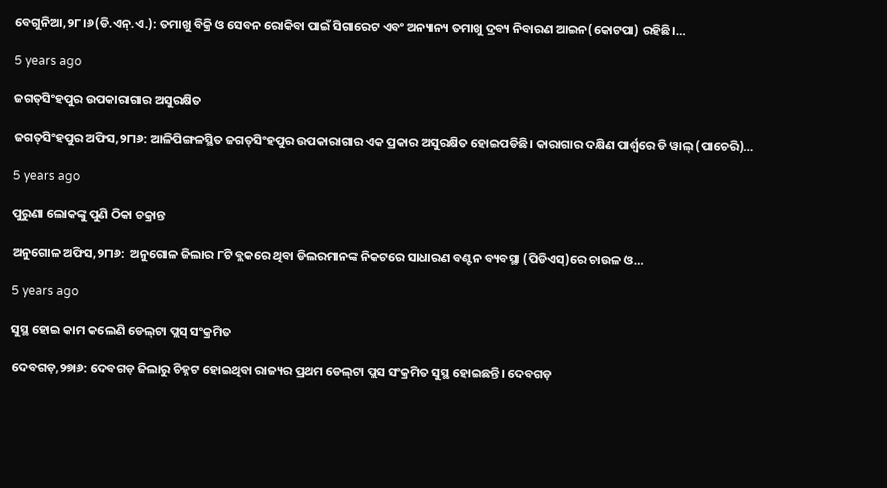ବେଗୁନିଆ,୨୮।୬(ଡି.ଏନ୍‌.ଏ.): ତମାଖୁ ବିକ୍ରି ଓ ସେବନ ରୋକିବା ପାଇଁ ସିଗାରେଟ ଏବଂ ଅନ୍ୟାନ୍ୟ ତମାଖୁ ଦ୍ରବ୍ୟ ନିବାରଣ ଆଇନ(କୋଟପା) ରହିଛି।…

5 years ago

ଜଗତ୍‌ସିଂହପୁର ଉପକାରାଗାର ଅସୁରକ୍ଷିତ

ଜଗତ୍‌ସିଂହପୁର ଅଫିସ,୨୮ା୬: ଆଳିପିଙ୍ଗଳସ୍ଥିତ ଜଗତ୍‌ସିଂହପୁର ଉପକାରାଗାର ଏକ ପ୍ରକାର ଅସୁରକ୍ଷିତ ହୋଇପଡିଛି। କାରାଗାର ଦକ୍ଷିଣ ପାର୍ଶ୍ୱରେ ଡି ୱାଲ୍‌ (ପାଚେରି)…

5 years ago

ପୁରୁଣା ଲୋକଙ୍କୁ ପୁଣି ଠିକା ଚକ୍ରାନ୍ତ

ଅନୁଗୋଳ ଅଫିସ,୨୮ା୬:  ଅନୁଗୋଳ ଜିଲାର ୮ଟି ବ୍ଲକରେ ଥିବା ଡିଲରମାନଙ୍କ ନିକଟରେ ସାଧାରଣ ବଣ୍ଟନ ବ୍ୟବସ୍ଥା (ପିଡିଏସ୍‌)ରେ ଚାଉଳ ଓ…

5 years ago

ସୁସ୍ଥ ହୋଇ କାମ କଲେଣି ଡେଲ୍‌ଟା ପ୍ଲସ୍‌ ସଂକ୍ରମିତ

ଦେବଗଡ଼,୨୭ା୬: ଦେବଗଡ଼ ଜିଲାରୁ ଚିହ୍ନଟ ହୋଇଥିବା ରାଜ୍ୟର ପ୍ରଥମ ଡେଲ୍‌ଟା ପ୍ଲସ ସଂକ୍ରମିତ ସୁସ୍ଥ ହୋଇଛନ୍ତି। ଦେବଗଡ଼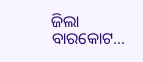ଜିଲା ବାରକୋଟ…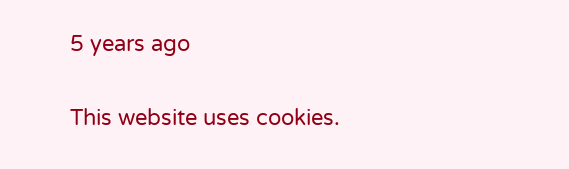5 years ago

This website uses cookies.